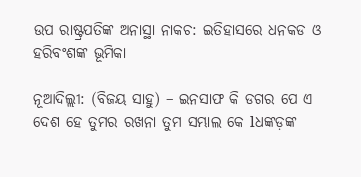ଉପ ରାଷ୍ଟ୍ରପତିଙ୍କ ଅନାସ୍ଥା ନାକଚ: ଇତିହାସରେ ଧନକଡ ଓ ହରିବଂଶଙ୍କ ଭୂମିକା

ନୂଆଦିଲ୍ଲୀ: (ବିଜୟ ସାହୁ) – ଇନସାଫ କି ଡଗର ପେ ଏ ଦେଶ ହେ ତୁମର ରଖନା ତୁମ ସମ୍ଭାଲ କେ lଧଙ୍କଡ଼ଙ୍କ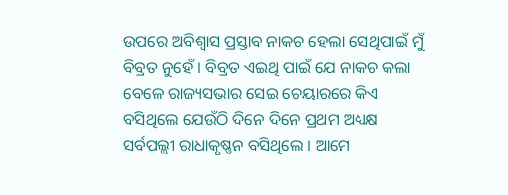ଉପରେ ଅବିଶ୍ୱାସ ପ୍ରସ୍ତାବ ନାକଚ ହେଲା ସେଥିପାଇଁ ମୁଁ ବିବ୍ରତ ନୁହେଁ । ବିବ୍ରତ ଏଇଥି ପାଇଁ ଯେ ନାକଚ କଲା ବେଳେ ରାଜ୍ୟସଭାର ସେଇ ଚେୟାରରେ କିଏ ବସିଥିଲେ ଯେଉଁଠି ଦିନେ ଦିନେ ପ୍ରଥମ ଅଧ୍ୟକ୍ଷ ସର୍ବପଲ୍ଲୀ ରାଧାକୃଷ୍ଣନ ବସିଥିଲେ । ଆମେ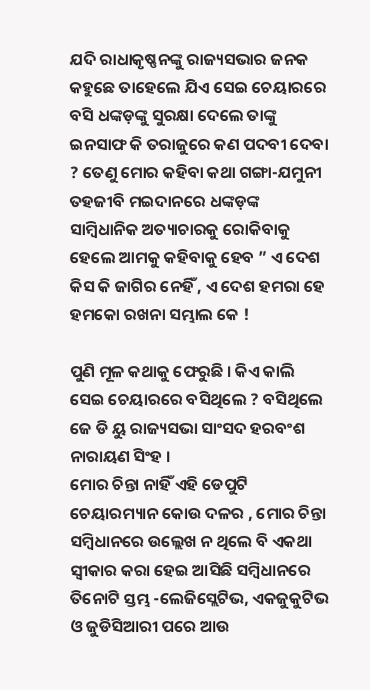ଯଦି ରାଧାକୃଷ୍ଣନଙ୍କୁ ରାଜ୍ୟସଭାର ଜନକ କହୁଛେ ତାହେଲେ ଯିଏ ସେଇ ଚେୟାରରେ ବସି ଧଙ୍କଡ଼ଙ୍କୁ ସୁରକ୍ଷା ଦେଲେ ତାଙ୍କୁ ଇନସାଫ କି ତରାଜୁରେ କଣ ପଦବୀ ଦେବା ? ତେଣୁ ମୋର କହିବା କଥା ଗଙ୍ଗା-ଯମୁନୀ ତହଜୀବି ମଇଦାନରେ ଧଙ୍କଡ଼ଙ୍କ ସାମ୍ବିଧାନିକ ଅତ୍ୟାଚାରକୁ ରୋକିବାକୁ ହେଲେ ଆମକୁ କହିବାକୁ ହେବ ” ଏ ଦେଶ କିସ କି ଜାଗିର ନେହିଁ , ଏ ଦେଶ ହମରା ହେ ହମକୋ ରଖନା ସମ୍ଭାଲ କେ !

ପୁଣି ମୂଳ କଥାକୁ ଫେରୁଛି । କିଏ କାଲି ସେଇ ଚେୟାରରେ ବସିଥିଲେ ? ବସିଥିଲେ ଜେ ଡି ୟୁ ରାଜ୍ୟସଭା ସାଂସଦ ହରବଂଶ ନାରାୟଣ ସିଂହ ।
ମୋର ଚିନ୍ତା ନାହିଁ ଏହି ଡେପୁଟି ଚେୟାରମ୍ୟାନ କୋଉ ଦଳର , ମୋର ଚିନ୍ତା ସମ୍ବିଧାନରେ ଉଲ୍ଲେଖ ନ ଥିଲେ ବି ଏକଥା ସ୍ୱୀକାର କରା ହେଇ ଆସିଛି ସମ୍ବିଧାନରେ ତିନୋଟି ସ୍ତମ୍ଭ -ଲେଜିସ୍ଲେଟିଭ, ଏକଜୁକୁଟିଭ ଓ ଜୁଡିସିଆରୀ ପରେ ଆଉ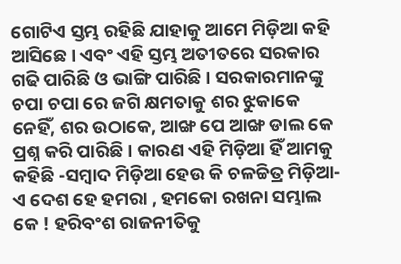ଗୋଟିଏ ସ୍ତମ୍ଭ ରହିଛି ଯାହାକୁ ଆମେ ମିଡ଼ିଆ କହି ଆସିଛେ । ଏବଂ ଏହି ସ୍ତମ୍ଭ ଅତୀତରେ ସରକାର ଗଢି ପାରିଛି ଓ ଭାଙ୍ଗି ପାରିଛି । ସରକାରମାନଙ୍କୁ ଚପା ଚପା ରେ ଜଗି କ୍ଷମତାକୁ ଶର ଝୁକାକେ ନେହିଁ, ଶର ଉଠାକେ, ଆଙ୍ଖ ପେ ଆଙ୍ଖ ଡାଲ କେ ପ୍ରଶ୍ନ କରି ପାରିଛି । କାରଣ ଏହି ମିଡ଼ିଆ ହିଁ ଆମକୁ କହିଛି -ସମ୍ବାଦ ମିଡ଼ିଆ ହେଉ କି ଚଳଚ୍ଚିତ୍ର ମିଡ଼ିଆ- ଏ ଦେଶ ହେ ହମରା , ହମକୋ ରଖନା ସମ୍ଭାଲ କେ ! ହରିବଂଶ ରାଜନୀତିକୁ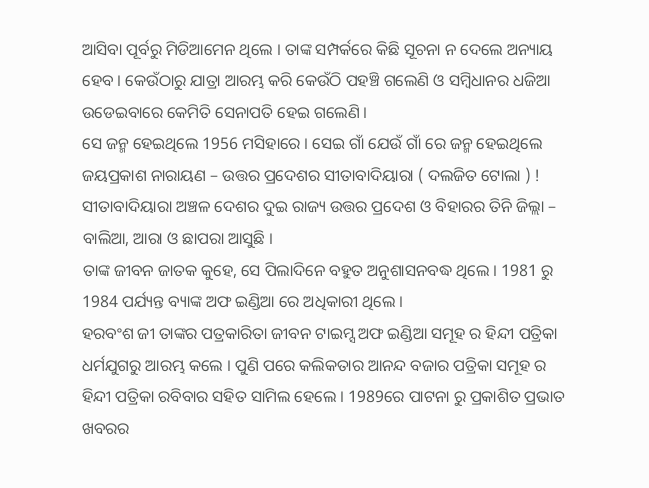ଆସିବା ପୂର୍ବରୁ ମିଡିଆମେନ ଥିଲେ । ତାଙ୍କ ସମ୍ପର୍କରେ କିଛି ସୂଚନା ନ ଦେଲେ ଅନ୍ୟାୟ ହେବ । କେଉଁଠାରୁ ଯାତ୍ରା ଆରମ୍ଭ କରି କେଉଁଠି ପହଞ୍ଚି ଗଲେଣି ଓ ସମ୍ବିଧାନର ଧଜିଆ ଉଡେଇବାରେ କେମିତି ସେନାପତି ହେଇ ଗଲେଣି ।
ସେ ଜନ୍ମ ହେଇଥିଲେ 1956 ମସିହାରେ । ସେଇ ଗାଁ ଯେଉଁ ଗାଁ ରେ ଜନ୍ମ ହେଇଥିଲେ ଜୟପ୍ରକାଶ ନାରାୟଣ – ଉତ୍ତର ପ୍ରଦେଶର ସୀତାବାଦିୟାରା ( ଦଲଜିତ ଟୋଲା ) ! ସୀତାବାଦିୟାରା ଅଞ୍ଚଳ ଦେଶର ଦୁଇ ରାଜ୍ୟ ଉତ୍ତର ପ୍ରଦେଶ ଓ ବିହାରର ତିନି ଜିଲ୍ଲା – ବାଲିଆ, ଆରା ଓ ଛାପରା ଆସୁଛି ।
ତାଙ୍କ ଜୀବନ ଜାତକ କୁହେ, ସେ ପିଲାଦିନେ ବହୁତ ଅନୁଶାସନବଦ୍ଧ ଥିଲେ । 1981 ରୁ 1984 ପର୍ଯ୍ୟନ୍ତ ବ୍ୟାଙ୍କ ଅଫ ଇଣ୍ଡିଆ ରେ ଅଧିକାରୀ ଥିଲେ ।
ହରବଂଶ ଜୀ ତାଙ୍କର ପତ୍ରକାରିତା ଜୀବନ ଟାଇମ୍ସ ଅଫ ଇଣ୍ଡିଆ ସମୂହ ର ହିନ୍ଦୀ ପତ୍ରିକା ଧର୍ମଯୁଗରୁ ଆରମ୍ଭ କଲେ । ପୁଣି ପରେ କଲିକତାର ଆନନ୍ଦ ବଜାର ପତ୍ରିକା ସମୂହ ର ହିନ୍ଦୀ ପତ୍ରିକା ରବିବାର ସହିତ ସାମିଲ ହେଲେ । 1989ରେ ପାଟନା ରୁ ପ୍ରକାଶିତ ପ୍ରଭାତ ଖବରର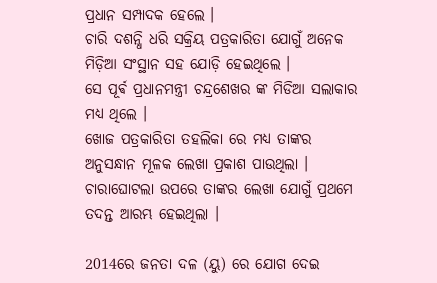ପ୍ରଧାନ ସମ୍ପାଦକ ହେଲେ ।
ଚାରି ଦଶନ୍ଧି ଧରି ସକ୍ରିୟ ପତ୍ରକାରିତା ଯୋଗୁଁ ଅନେକ ମିଡ଼ିଆ ସଂସ୍ଥାନ ସହ ଯୋଡ଼ି ହେଇଥିଲେ ।
ସେ ପୂର୍ଵ ପ୍ରଧାନମନ୍ତ୍ରୀ ଚନ୍ଦ୍ରଶେଖର ଙ୍କ ମିଡିଆ ସଲାକାର ମଧ୍ୟ ଥିଲେ ।
ଖୋଜ ପତ୍ରକାରିତା ତହଲିକା ରେ ମଧ୍ୟ ତାଙ୍କର ଅନୁସନ୍ଧାନ ମୂଳକ ଲେଖା ପ୍ରକାଶ ପାଉଥିଲା ।
ଚାରାଘୋଟଲା ଉପରେ ତାଙ୍କର ଲେଖା ଯୋଗୁଁ ପ୍ରଥମେ ତଦନ୍ତ ଆରମ୍ଭ ହେଇଥିଲା ।

2014ରେ ଜନତା ଦଳ (ୟୁ) ରେ ଯୋଗ ଦେଇ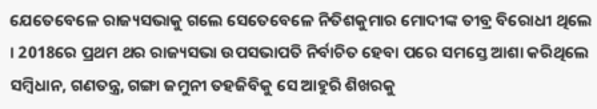ଯେତେବେଳେ ରାଜ୍ୟସଭାକୁ ଗଲେ ସେତେବେଳେ ନିତିଶକୁମାର ମୋଦୀଙ୍କ ତୀବ୍ର ବିରୋଧୀ ଥିଲେ । 2018ରେ ପ୍ରଥମ ଥର ରାଜ୍ୟସଭା ଉପସଭାପତି ନିର୍ବାଚିତ ହେବା ପରେ ସମସ୍ତେ ଆଶା କରିଥିଲେ ସମ୍ବିଧାନ, ଗଣତନ୍ତ୍ର, ଗଙ୍ଗା ଜମୁନୀ ତହଜିବିକୁ ସେ ଆହୁରି ଶିଖରକୁ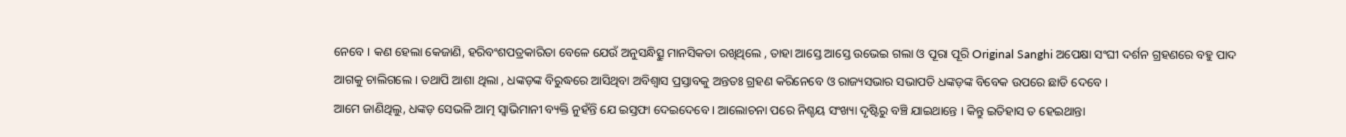ନେବେ । କଣ ହେଲା କେଜାଣି, ହରିବଂଶପତ୍ରକାରିତା ବେଳେ ଯେଉଁ ଅନୁସନ୍ଧିତ୍ସୁ ମାନସିକତା ରଖିଥିଲେ , ତାହା ଆସ୍ତେ ଆସ୍ତେ ଉଭେଇ ଗଲା ଓ ପୂରା ପୂରି Original Sanghi ଅପେକ୍ଷା ସଂଘୀ ଦର୍ଶନ ଗ୍ରହଣରେ ବହୁ ପାଦ ଆଗକୁ ଚାଲିଗଲେ । ତଥାପି ଆଶା ଥିଲା , ଧଙ୍କଡ଼ଙ୍କ ବିରୁଦ୍ଧରେ ଆସିଥିବା ଅବିଶ୍ୱାସ ପ୍ରସ୍ତାବକୁ ଅନ୍ତତଃ ଗ୍ରହଣ କରିନେବେ ଓ ରାଜ୍ୟସଭାର ସଭାପତି ଧଙ୍କଡ଼ଙ୍କ ବିବେକ ଉପରେ ଛାଡି ଦେବେ ।
ଆମେ ଜାଣିଥିଲୁ, ଧଙ୍କଡ଼ ସେଭଳି ଆତ୍ମ ସ୍ୱାଭିମାନୀ ବ୍ୟକ୍ତି ନୁହଁନ୍ତି ଯେ ଇସ୍ତଫା ଦେଇଦେବେ । ଆଲୋଚନା ପରେ ନିଶ୍ଚୟ ସଂଖ୍ୟା ଦୃଷ୍ଟିରୁ ବଞ୍ଚି ଯାଇଥାନ୍ତେ । କିନ୍ତୁ ଇତିହାସ ତ ହେଇଥାନ୍ତା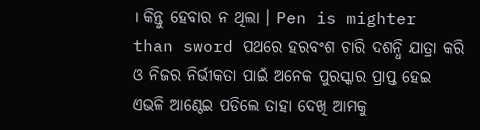। କିନ୍ତୁ ହେବାର ନ ଥିଲା । Pen is mighter than sword ପଥରେ ହରବଂଶ ଚାରି ଦଶନ୍ଧି ଯାତ୍ରା କରି ଓ ନିଜର ନିର୍ଭୀକତା ପାଇଁ ଅନେକ ପୁରସ୍କାର ପ୍ରାପ୍ତ ହେଇ ଏଭଳି ଆଣ୍ଠେଇ ପଡିଲେ ତାହା ଦେଖି ଆମକୁ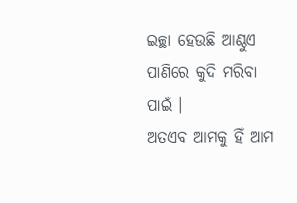ଇଚ୍ଛା ହେଉଛି ଆଣ୍ଠୁଏ ପାଣିରେ କୁଦି ମରିବା ପାଇଁ ।
ଅତଏବ ଆମକୁ ହିଁ ଆମ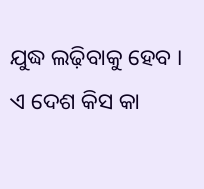ଯୁଦ୍ଧ ଲଢ଼ିବାକୁ ହେବ । ଏ ଦେଶ କିସ କା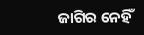ଜାଗିର ନେହିଁ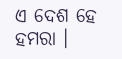ଏ ଦେଶ ହେ ହମରା ।